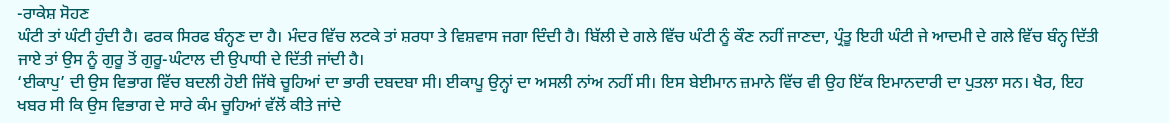-ਰਾਕੇਸ਼ ਸੋਹਣ
ਘੰਟੀ ਤਾਂ ਘੰਟੀ ਹੁੰਦੀ ਹੈ। ਫਰਕ ਸਿਰਫ ਬੰਨ੍ਹਣ ਦਾ ਹੈ। ਮੰਦਰ ਵਿੱਚ ਲਟਕੇ ਤਾਂ ਸ਼ਰਧਾ ਤੇ ਵਿਸ਼ਵਾਸ ਜਗਾ ਦਿੰਦੀ ਹੈ। ਬਿੱਲੀ ਦੇ ਗਲੇ ਵਿੱਚ ਘੰਟੀ ਨੂੰ ਕੌਣ ਨਹੀਂ ਜਾਣਦਾ, ਪ੍ਰੰਤੂ ਇਹੀ ਘੰਟੀ ਜੇ ਆਦਮੀ ਦੇ ਗਲੇ ਵਿੱਚ ਬੰਨ੍ਹ ਦਿੱਤੀ ਜਾਏ ਤਾਂ ਉਸ ਨੂੰ ਗੁਰੂ ਤੋਂ ਗੁਰੂ-ਘੰਟਾਲ ਦੀ ਉਪਾਧੀ ਦੇ ਦਿੱਤੀ ਜਾਂਦੀ ਹੈ।
‘ਈਕਾਪੁ’ ਦੀ ਉਸ ਵਿਭਾਗ ਵਿੱਚ ਬਦਲੀ ਹੋਈ ਜਿੱਥੇ ਚੂਹਿਆਂ ਦਾ ਭਾਰੀ ਦਬਦਬਾ ਸੀ। ਈਕਾਪੂ ਉਨ੍ਹਾਂ ਦਾ ਅਸਲੀ ਨਾਂਅ ਨਹੀਂ ਸੀ। ਇਸ ਬੇਈਮਾਨ ਜ਼ਮਾਨੇ ਵਿੱਚ ਵੀ ਉਹ ਇੱਕ ਇਮਾਨਦਾਰੀ ਦਾ ਪੁਤਲਾ ਸਨ। ਖੈਰ, ਇਹ ਖਬਰ ਸੀ ਕਿ ਉਸ ਵਿਭਾਗ ਦੇ ਸਾਰੇ ਕੰਮ ਚੂਹਿਆਂ ਵੱਲੋਂ ਕੀਤੇ ਜਾਂਦੇ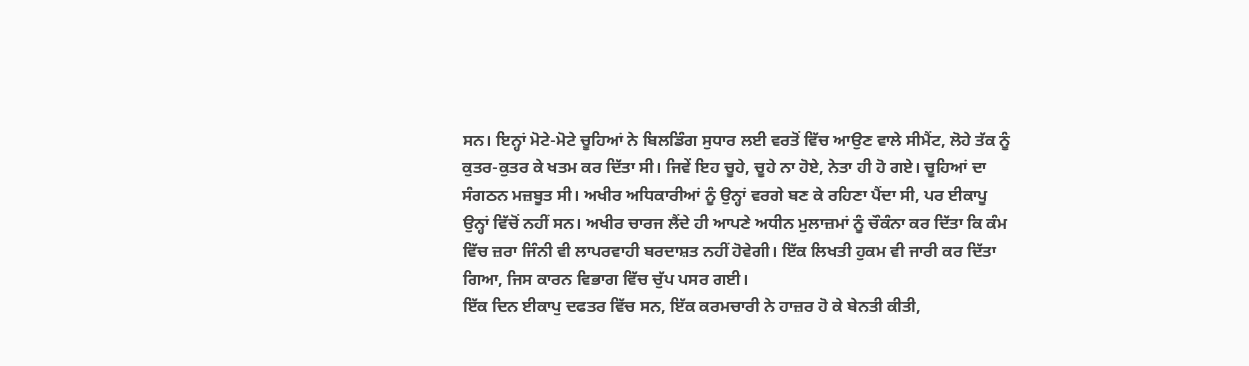ਸਨ। ਇਨ੍ਹਾਂ ਮੋਟੇ-ਮੋਟੇ ਚੂਹਿਆਂ ਨੇ ਬਿਲਡਿੰਗ ਸੁਧਾਰ ਲਈ ਵਰਤੋਂ ਵਿੱਚ ਆਉਣ ਵਾਲੇ ਸੀਮੈਂਟ, ਲੋਹੇ ਤੱਕ ਨੂੰ ਕੁਤਰ-ਕੁਤਰ ਕੇ ਖਤਮ ਕਰ ਦਿੱਤਾ ਸੀ। ਜਿਵੇਂ ਇਹ ਚੂਹੇ, ਚੂਹੇ ਨਾ ਹੋਏ, ਨੇਤਾ ਹੀ ਹੋ ਗਏ। ਚੂਹਿਆਂ ਦਾ ਸੰਗਠਨ ਮਜ਼ਬੂਤ ਸੀ। ਅਖੀਰ ਅਧਿਕਾਰੀਆਂ ਨੂੰ ਉਨ੍ਹਾਂ ਵਰਗੇ ਬਣ ਕੇ ਰਹਿਣਾ ਪੈਂਦਾ ਸੀ, ਪਰ ਈਕਾਪੂ ਉਨ੍ਹਾਂ ਵਿੱਚੋਂ ਨਹੀਂ ਸਨ। ਅਖੀਰ ਚਾਰਜ ਲੈਂਦੇ ਹੀ ਆਪਣੇ ਅਧੀਨ ਮੁਲਾਜ਼ਮਾਂ ਨੂੰ ਚੌਕੰਨਾ ਕਰ ਦਿੱਤਾ ਕਿ ਕੰਮ ਵਿੱਚ ਜ਼ਰਾ ਜਿੰਨੀ ਵੀ ਲਾਪਰਵਾਹੀ ਬਰਦਾਸ਼ਤ ਨਹੀਂ ਹੋਵੇਗੀ। ਇੱਕ ਲਿਖਤੀ ਹੁਕਮ ਵੀ ਜਾਰੀ ਕਰ ਦਿੱਤਾ ਗਿਆ, ਜਿਸ ਕਾਰਨ ਵਿਭਾਗ ਵਿੱਚ ਚੁੱਪ ਪਸਰ ਗਈ।
ਇੱਕ ਦਿਨ ਈਕਾਪੁ ਦਫਤਰ ਵਿੱਚ ਸਨ, ਇੱਕ ਕਰਮਚਾਰੀ ਨੇ ਹਾਜ਼ਰ ਹੋ ਕੇ ਬੇਨਤੀ ਕੀਤੀ,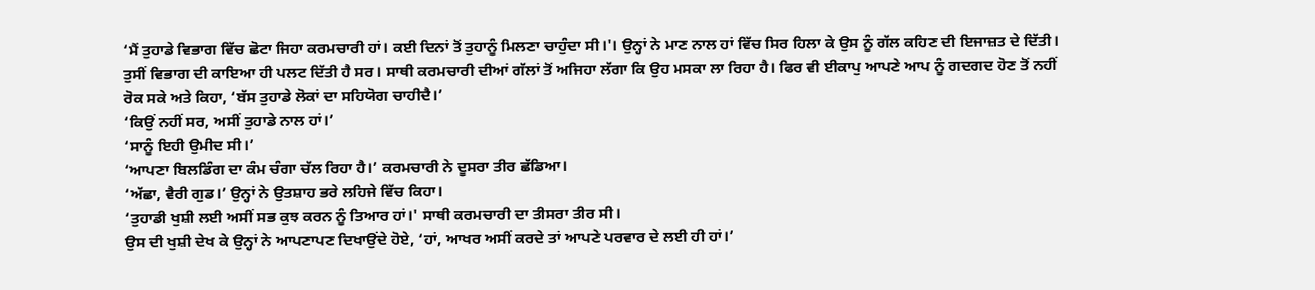‘ਮੈਂ ਤੁਹਾਡੇ ਵਿਭਾਗ ਵਿੱਚ ਛੋਟਾ ਜਿਹਾ ਕਰਮਚਾਰੀ ਹਾਂ। ਕਈ ਦਿਨਾਂ ਤੋਂ ਤੁਹਾਨੂੰ ਮਿਲਣਾ ਚਾਹੁੰਦਾ ਸੀ।'। ਉਨ੍ਹਾਂ ਨੇ ਮਾਣ ਨਾਲ ਹਾਂ ਵਿੱਚ ਸਿਰ ਹਿਲਾ ਕੇ ਉਸ ਨੂੰ ਗੱਲ ਕਹਿਣ ਦੀ ਇਜਾਜ਼ਤ ਦੇ ਦਿੱਤੀ। ਤੁਸੀਂ ਵਿਭਾਗ ਦੀ ਕਾਇਆ ਹੀ ਪਲਟ ਦਿੱਤੀ ਹੈ ਸਰ। ਸਾਥੀ ਕਰਮਚਾਰੀ ਦੀਆਂ ਗੱਲਾਂ ਤੋਂ ਅਜਿਹਾ ਲੱਗਾ ਕਿ ਉਹ ਮਸਕਾ ਲਾ ਰਿਹਾ ਹੈ। ਫਿਰ ਵੀ ਈਕਾਪੁ ਆਪਣੇ ਆਪ ਨੂੰ ਗਦਗਦ ਹੋਣ ਤੋਂ ਨਹੀਂ ਰੋਕ ਸਕੇ ਅਤੇ ਕਿਹਾ, ‘ਬੱਸ ਤੁਹਾਡੇ ਲੋਕਾਂ ਦਾ ਸਹਿਯੋਗ ਚਾਹੀਦੈ।’
‘ਕਿਉਂ ਨਹੀਂ ਸਰ, ਅਸੀਂ ਤੁਹਾਡੇ ਨਾਲ ਹਾਂ।’
‘ਸਾਨੂੰ ਇਹੀ ਉਮੀਦ ਸੀ।’
‘ਆਪਣਾ ਬਿਲਡਿੰਗ ਦਾ ਕੰਮ ਚੰਗਾ ਚੱਲ ਰਿਹਾ ਹੈ।’ ਕਰਮਚਾਰੀ ਨੇ ਦੂਸਰਾ ਤੀਰ ਛੱਡਿਆ।
‘ਅੱਛਾ, ਵੈਰੀ ਗੁਡ।’ ਉਨ੍ਹਾਂ ਨੇ ਉਤਸ਼ਾਹ ਭਰੇ ਲਹਿਜੇ ਵਿੱਚ ਕਿਹਾ।
‘ਤੁਹਾਡੀ ਖੁਸ਼ੀ ਲਈ ਅਸੀਂ ਸਭ ਕੁਝ ਕਰਨ ਨੂੰ ਤਿਆਰ ਹਾਂ।' ਸਾਥੀ ਕਰਮਚਾਰੀ ਦਾ ਤੀਸਰਾ ਤੀਰ ਸੀ।
ਉਸ ਦੀ ਖੁਸ਼ੀ ਦੇਖ ਕੇ ਉਨ੍ਹਾਂ ਨੇ ਆਪਣਾਪਣ ਦਿਖਾਉਂਦੇ ਹੋਏ, ‘ਹਾਂ, ਆਖਰ ਅਸੀਂ ਕਰਦੇ ਤਾਂ ਆਪਣੇ ਪਰਵਾਰ ਦੇ ਲਈ ਹੀ ਹਾਂ।’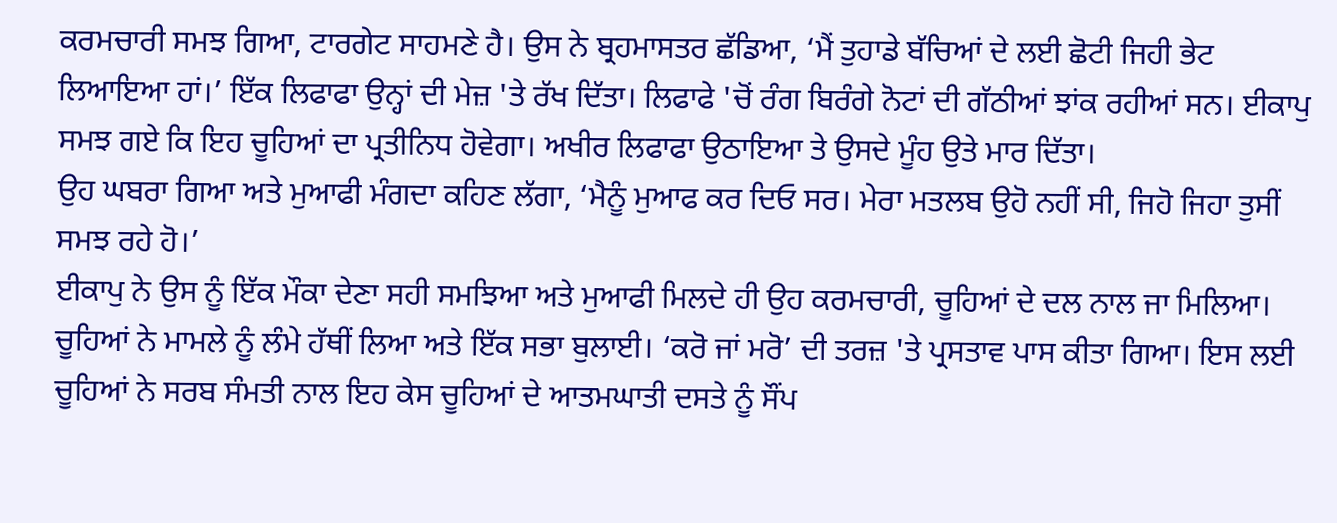ਕਰਮਚਾਰੀ ਸਮਝ ਗਿਆ, ਟਾਰਗੇਟ ਸਾਹਮਣੇ ਹੈ। ਉਸ ਨੇ ਬ੍ਰਹਮਾਸਤਰ ਛੱਡਿਆ, ‘ਮੈਂ ਤੁਹਾਡੇ ਬੱਚਿਆਂ ਦੇ ਲਈ ਛੋਟੀ ਜਿਹੀ ਭੇਟ ਲਿਆਇਆ ਹਾਂ।’ ਇੱਕ ਲਿਫਾਫਾ ਉਨ੍ਹਾਂ ਦੀ ਮੇਜ਼ 'ਤੇ ਰੱਖ ਦਿੱਤਾ। ਲਿਫਾਫੇ 'ਚੋਂ ਰੰਗ ਬਿਰੰਗੇ ਨੋਟਾਂ ਦੀ ਗੱਠੀਆਂ ਝਾਂਕ ਰਹੀਆਂ ਸਨ। ਈਕਾਪੁ ਸਮਝ ਗਏ ਕਿ ਇਹ ਚੂਹਿਆਂ ਦਾ ਪ੍ਰਤੀਨਿਧ ਹੋਵੇਗਾ। ਅਖੀਰ ਲਿਫਾਫਾ ਉਠਾਇਆ ਤੇ ਉਸਦੇ ਮੂੰਹ ਉਤੇ ਮਾਰ ਦਿੱਤਾ।
ਉਹ ਘਬਰਾ ਗਿਆ ਅਤੇ ਮੁਆਫੀ ਮੰਗਦਾ ਕਹਿਣ ਲੱਗਾ, ‘ਮੈਨੂੰ ਮੁਆਫ ਕਰ ਦਿਓ ਸਰ। ਮੇਰਾ ਮਤਲਬ ਉਹੋ ਨਹੀਂ ਸੀ, ਜਿਹੋ ਜਿਹਾ ਤੁਸੀਂ ਸਮਝ ਰਹੇ ਹੋ।’
ਈਕਾਪੁ ਨੇ ਉਸ ਨੂੰ ਇੱਕ ਮੌਕਾ ਦੇਣਾ ਸਹੀ ਸਮਝਿਆ ਅਤੇ ਮੁਆਫੀ ਮਿਲਦੇ ਹੀ ਉਹ ਕਰਮਚਾਰੀ, ਚੂਹਿਆਂ ਦੇ ਦਲ ਨਾਲ ਜਾ ਮਿਲਿਆ। ਚੂਹਿਆਂ ਨੇ ਮਾਮਲੇ ਨੂੰ ਲੰਮੇ ਹੱਥੀਂ ਲਿਆ ਅਤੇ ਇੱਕ ਸਭਾ ਬੁਲਾਈ। ‘ਕਰੋ ਜਾਂ ਮਰੋ’ ਦੀ ਤਰਜ਼ 'ਤੇ ਪ੍ਰਸਤਾਵ ਪਾਸ ਕੀਤਾ ਗਿਆ। ਇਸ ਲਈ ਚੂਹਿਆਂ ਨੇ ਸਰਬ ਸੰਮਤੀ ਨਾਲ ਇਹ ਕੇਸ ਚੂਹਿਆਂ ਦੇ ਆਤਮਘਾਤੀ ਦਸਤੇ ਨੂੰ ਸੌਂਪ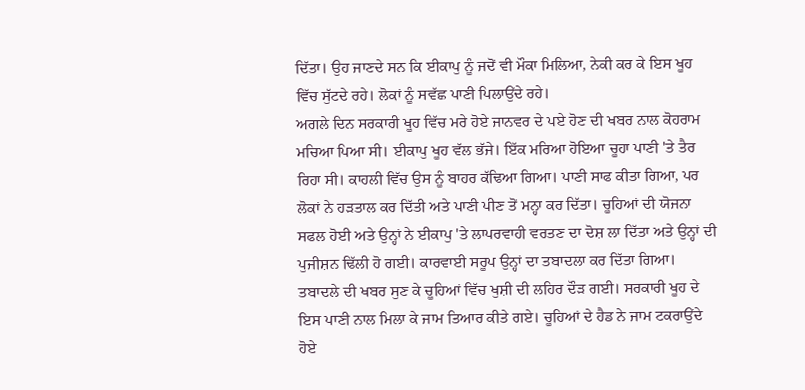ਦਿੱਤਾ। ਉਹ ਜਾਣਦੇ ਸਨ ਕਿ ਈਕਾਪੁ ਨੂੰ ਜਦੋਂ ਵੀ ਮੌਕਾ ਮਿਲਿਆ, ਨੇਕੀ ਕਰ ਕੇ ਇਸ ਖੂਹ ਵਿੱਚ ਸੁੱਟਦੇ ਰਹੇ। ਲੋਕਾਂ ਨੂੰ ਸਵੱਛ ਪਾਣੀ ਪਿਲਾਉਂਦੇ ਰਹੇ।
ਅਗਲੇ ਦਿਨ ਸਰਕਾਰੀ ਖੂਹ ਵਿੱਚ ਮਰੇ ਹੋਏ ਜਾਨਵਰ ਦੇ ਪਏ ਹੋਣ ਦੀ ਖਬਰ ਨਾਲ ਕੋਹਰਾਮ ਮਚਿਆ ਪਿਆ ਸੀ। ਈਕਾਪੁ ਖੂਹ ਵੱਲ ਭੱਜੇ। ਇੱਕ ਮਰਿਆ ਹੋਇਆ ਚੂਹਾ ਪਾਣੀ 'ਤੇ ਤੈਰ ਰਿਹਾ ਸੀ। ਕਾਹਲੀ ਵਿੱਚ ਉਸ ਨੂੰ ਬਾਹਰ ਕੱਢਿਆ ਗਿਆ। ਪਾਣੀ ਸਾਫ ਕੀਤਾ ਗਿਆ, ਪਰ ਲੋਕਾਂ ਨੇ ਹੜਤਾਲ ਕਰ ਦਿੱਤੀ ਅਤੇ ਪਾਣੀ ਪੀਣ ਤੋਂ ਮਨ੍ਹਾ ਕਰ ਦਿੱਤਾ। ਚੂਹਿਆਂ ਦੀ ਯੋਜਨਾ ਸਫਲ ਹੋਈ ਅਤੇ ਉਨ੍ਹਾਂ ਨੇ ਈਕਾਪੁ 'ਤੇ ਲਾਪਰਵਾਹੀ ਵਰਤਣ ਦਾ ਦੋਸ਼ ਲਾ ਦਿੱਤਾ ਅਤੇ ਉਨ੍ਹਾਂ ਦੀ ਪੁਜੀਸ਼ਨ ਢਿੱਲੀ ਹੋ ਗਈ। ਕਾਰਵਾਈ ਸਰੂਪ ਉਨ੍ਹਾਂ ਦਾ ਤਬਾਦਲਾ ਕਰ ਦਿੱਤਾ ਗਿਆ। ਤਬਾਦਲੇ ਦੀ ਖਬਰ ਸੁਣ ਕੇ ਚੂਹਿਆਂ ਵਿੱਚ ਖੁਸ਼ੀ ਦੀ ਲਹਿਰ ਦੌੜ ਗਈ। ਸਰਕਾਰੀ ਖੂਹ ਦੇ ਇਸ ਪਾਣੀ ਨਾਲ ਮਿਲਾ ਕੇ ਜਾਮ ਤਿਆਰ ਕੀਤੇ ਗਏ। ਚੂਹਿਆਂ ਦੇ ਹੈਡ ਨੇ ਜਾਮ ਟਕਰਾਉਂਦੇ ਹੋਏ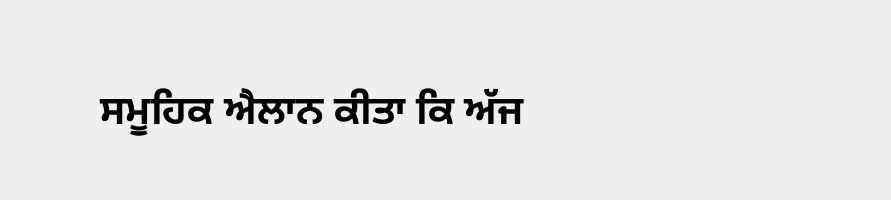ਸਮੂਹਿਕ ਐਲਾਨ ਕੀਤਾ ਕਿ ਅੱਜ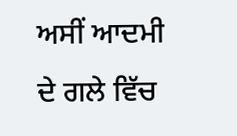ਅਸੀਂ ਆਦਮੀ ਦੇ ਗਲੇ ਵਿੱਚ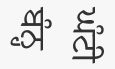ਘੰਟੀ ਬੰਨ੍ਹ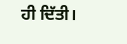ਹੀ ਦਿੱਤੀ।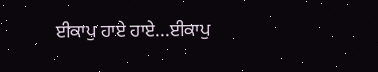ਈਕਾਪੁ ਹਾਏ ਹਾਏ...ਈਕਾਪੁ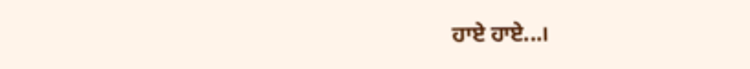ਹਾਏ ਹਾਏ...।